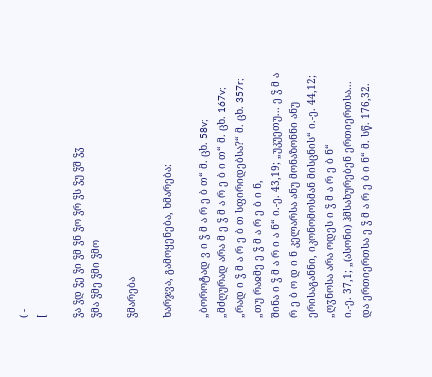( -
[

ჴა ჴდ ჴე ჴი ჴმ ჴნ ჴო ჴრ ჴს ჴუ ჴშ ჴჳ
ჴმა ჴმე ჴმი ჴმო

ჴმარება

ხარჯვა, გამოყენება, ხმარება:

„ბოროტად ვ ი ჴ მ ა რ ე ბ თ“ მ. ცხ. 58v; „მძღურად არა მ ე ჴ მ ა რ ე ბ ი თ“ მ. ცხ. 167v; „რად ი ჴ მ ა რ ე ბ თ სფირიდებსა?“ მ. ცხ. 357r; „თუ რაჲმე ე ჴ მ ა რ ე ბ ი ნ,
შინა ი ჴ მ ა რ ი ა ნ“ ი.-ე. 43,19; „უკუეთუ... ე ჴ მ ა რ ე ბ ო დ ი ნ კელარსა ანუ მონაზონნი ანუ ერისაგანნი, იკონომოსმან მისცნის“ ი.-ე. 44,12; „ღჳნოსა არა ოდეს ი ჴ მ ა რ ე ბ ნ“
ი.-ე. 37,1; „(ასონი) ჰმსახურებენ ერთიერთსა... და ერთიერთსა ე ჴ მ ა რ ე ბ ი ნ“ მ. სწ. 176,32.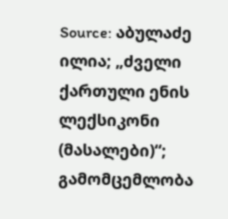Source: აბულაძე ილია; „ძველი ქართული ენის ლექსიკონი (მასალები)“; გამომცემლობა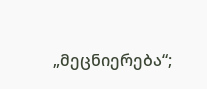„მეცნიერება“;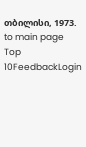თბილისი, 1973.
to main page Top 10FeedbackLogin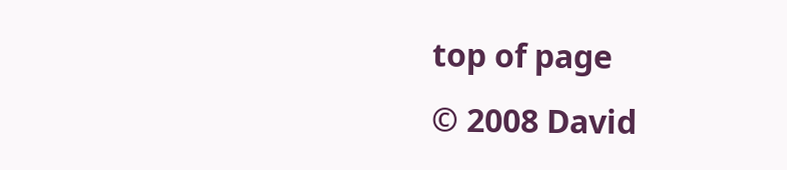top of page
© 2008 David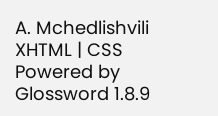A. Mchedlishvili XHTML | CSS Powered by Glossword 1.8.9